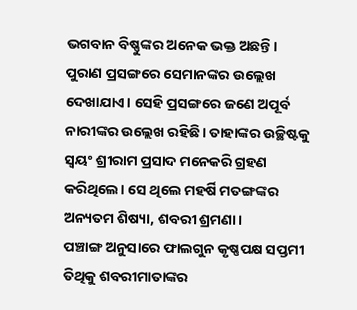ଭଗବାନ ବିଷ୍ଣୁଙ୍କର ଅନେକ ଭକ୍ତ ଅଛନ୍ତି। ପୁରାଣ ପ୍ରସଙ୍ଗରେ ସେମାନଙ୍କର ଉଲ୍ଲେଖ ଦେଖାଯାଏ। ସେହି ପ୍ରସଙ୍ଗରେ ଜଣେ ଅପୂର୍ବ ନାରୀଙ୍କର ଉଲ୍ଲେଖ ରହିଛି। ତାହାଙ୍କର ଉଚ୍ଛିଷ୍ଟକୁ ସ୍ୱୟଂ ଶ୍ରୀରାମ ପ୍ରସାଦ ମନେକରି ଗ୍ରହଣ କରିଥିଲେ। ସେ ଥିଲେ ମହର୍ଷି ମତଙ୍ଗଙ୍କର ଅନ୍ୟତମ ଶିଷ୍ୟା, ଶବରୀ ଶ୍ରମଣା।
ପଞ୍ଚାଙ୍ଗ ଅନୁସାରେ ଫାଲଗୁନ କୃଷ୍ଣପକ୍ଷ ସପ୍ତମୀ ତିଥିକୁ ଶବରୀମାତାଙ୍କର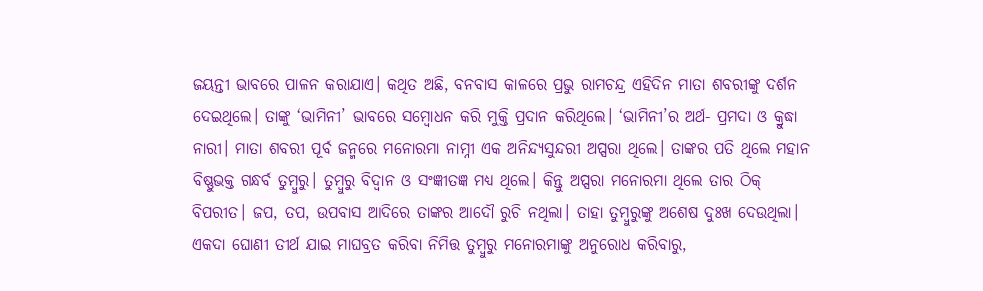ଜୟନ୍ତୀ ଭାବରେ ପାଳନ କରାଯାଏ। କଥିତ ଅଛି, ବନବାସ କାଳରେ ପ୍ରଭୁ ରାମଚନ୍ଦ୍ର ଏହିଦିନ ମାତା ଶବରୀଙ୍କୁ ଦର୍ଶନ ଦେଇଥିଲେ। ତାଙ୍କୁ ‘ଭାମିନୀ’ ଭାବରେ ସମ୍ବୋଧନ କରି ମୁକ୍ତି ପ୍ରଦାନ କରିଥିଲେ। ‘ଭାମିନୀ’ର ଅର୍ଥ- ପ୍ରମଦା ଓ କ୍ରୁଦ୍ଧା ନାରୀ। ମାତା ଶବରୀ ପୂର୍ବ ଜନ୍ମରେ ମନୋରମା ନାମ୍ନୀ ଏକ ଅନିନ୍ଦ୍ୟସୁନ୍ଦରୀ ଅପ୍ସରା ଥିଲେ। ତାଙ୍କର ପତି ଥିଲେ ମହାନ ବିଷ୍ଣୁଭକ୍ତ ଗନ୍ଧର୍ବ ତୁମ୍ବୁରୁ। ତୁମ୍ବୁରୁ ବିଦ୍ୱାନ ଓ ସଂଜ୍ଞୀତଜ୍ଞ ମଧ୍ୟ ଥିଲେ। କିନ୍ତୁ ଅପ୍ସରା ମନୋରମା ଥିଲେ ତାର ଠିକ୍ ବିପରୀତ। ଜପ, ତପ, ଉପବାସ ଆଦିରେ ତାଙ୍କର ଆଦୌ ରୁଚି ନଥିଲା। ତାହା ତୁମ୍ବୁରୁଙ୍କୁ ଅଶେଷ ଦୁଃଖ ଦେଉଥିଲା। ଏକଦା ଘୋଣୀ ତୀର୍ଥ ଯାଇ ମାଘବ୍ରତ କରିବା ନିମିତ୍ତ ତୁମ୍ବୁରୁ ମନୋରମାଙ୍କୁ ଅନୁରୋଧ କରିବାରୁ,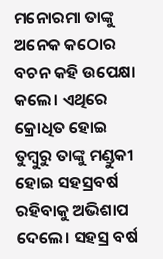ମନୋରମା ତାଙ୍କୁ ଅନେକ କଠୋର ବଚନ କହି ଉପେକ୍ଷା କଲେ। ଏଥିରେ କ୍ରୋଧିତ ହୋଇ ତୁମ୍ବୁରୁ ତାଙ୍କୁ ମଣ୍ଡୁକୀ ହୋଇ ସହସ୍ରବର୍ଷ ରହିବାକୁ ଅଭିଶାପ ଦେଲେ। ସହସ୍ର ବର୍ଷ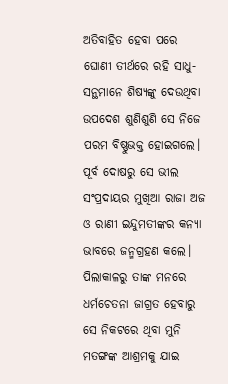ଅତିବାହିତ ହେବା ପରେ ଘୋଣୀ ତୀର୍ଥରେ ରହି ସାଧୁ-ସନ୍ଥମାନେ ଶିଷ୍ୟଙ୍କୁ ଦେଉଥିବା ଉପଦେଶ ଶୁଣିଶୁଣି ସେ ନିଜେ ପରମ ବିଷ୍ଣୁଭକ୍ତ ହୋଇଗଲେ। ପୂର୍ବ ଦୋଷରୁ ସେ ଭୀଲ ସଂପ୍ରଦାୟର ମୁଖିଆ ରାଜା ଅଜ ଓ ରାଣୀ ଇନ୍ଦୁମତୀଙ୍କର କନ୍ୟା ଭାବରେ ଜନ୍ମଗ୍ରହଣ କଲେ।
ପିଲାକାଳରୁ ତାଙ୍କ ମନରେ ଧର୍ମଚେତନା ଜାଗ୍ରତ ହେବାରୁ ସେ ନିକଟରେ ଥିବା ମୁନି ମତଙ୍ଗଙ୍କ ଆଶ୍ରମକୁ ଯାଇ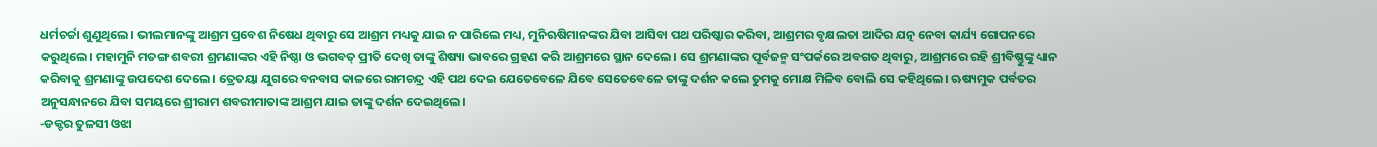ଧର୍ମଚର୍ଚ୍ଚା ଶୁଣୁଥିଲେ। ଭୀଲମାନଙ୍କୁ ଆଶ୍ରମ ପ୍ରବେଶ ନିଷେଧ ଥିବାରୁ ସେ ଆଶ୍ରମ ମଧ୍ୟକୁ ଯାଇ ନ ପାରିଲେ ମଧ୍ୟ, ମୁନିଋଷିମାନଙ୍କର ଯିବା ଆସିବା ପଥ ପରିଷ୍କାର କରିବା, ଆଶ୍ରମର ବୃକ୍ଷଲତା ଆଦିର ଯତ୍ନ ନେବା କାର୍ଯ୍ୟ ଗୋପନରେ କରୁଥିଲେ। ମହାମୁନି ମତଙ୍ଗ ଶବରୀ ଶ୍ରମଣାଙ୍କର ଏହି ନିଷ୍ଠା ଓ ଭଗବତ୍ ପ୍ରୀତି ଦେଖି ତାଙ୍କୁ ଶିଷ୍ୟା ଭାବରେ ଗ୍ରହଣ କରି ଆଶ୍ରମରେ ସ୍ଥାନ ଦେଲେ। ସେ ଶ୍ରମଣାଙ୍କର ପୂର୍ବଜନ୍ମ ସଂପର୍କରେ ଅବଗତ ଥିବାରୁ, ଆଶ୍ରମରେ ରହି ଶ୍ରୀବିଷ୍ଣୁଙ୍କୁ ଧ୍ୟାନ କରିବାକୁ ଶ୍ରମଣାଙ୍କୁ ଉପଦେଶ ଦେଲେ। ତ୍ରେତୟା ଯୁଗରେ ବନବାସ କାଳରେ ରାମଚନ୍ଦ୍ର ଏହି ପଥ ଦେଇ ଯେତେବେଳେ ଯିବେ ସେତେବେଳେ ତାଙ୍କୁ ଦର୍ଶନ କଲେ ତୁମକୁ ମୋକ୍ଷ ମିଳିବ ବୋଲି ସେ କହିଥିଲେ। ଋଷ୍ୟମୁକ ପର୍ବତର ଅନୁସନ୍ଧାନରେ ଯିବା ସମୟରେ ଶ୍ରୀରାମ ଶବରୀମାତାଙ୍କ ଆଶ୍ରମ ଯାଇ ତାଙ୍କୁ ଦର୍ଶନ ଦେଇଥିଲେ।
-ଡକ୍ଟର ତୁଳସୀ ଓଝା